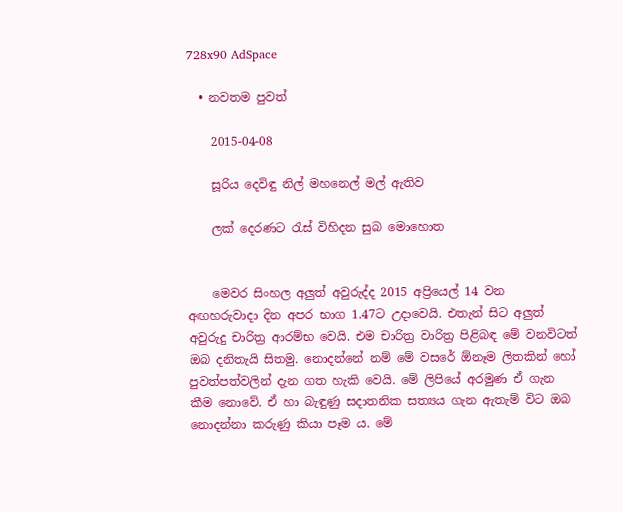728x90 AdSpace

  • නවතම පුවත්

    2015-04-08

    සූරිය දෙවිඳු නිල් මහනෙල් මල් ඇතිව

    ලක් දෙරණට රැස් විහිදන සුබ මොහොත


    මෙවර සිංහල අලුත් අවුරුද්ද 2015 අප්‍රියෙල් 14 වන අඟහරුවාදා දින අපර භාග 1.47ට උදාවෙයි. එතැන් සිට අලුත් අවුරුදු චාරිත්‍ර ආරම්භ වෙයි. එම චාරිත්‍ර වාරිත්‍ර පිළිබඳ මේ වනවිටත් ඔබ දනිතැයි සිතමු. නොදන්නේ නම් මේ වසරේ ඕනෑම ලිතකින් හෝ පුවත්පත්වලින් දැන ගත හැකි වෙයි. මේ ලිපියේ අරමුණ ඒ ගැන කීම නොවේ. ඒ හා බැඳුණු සදාතනික සත්‍යය ගැන ඇතැම් විට ඔබ නොදන්නා කරුණු කියා පෑම ය. මේ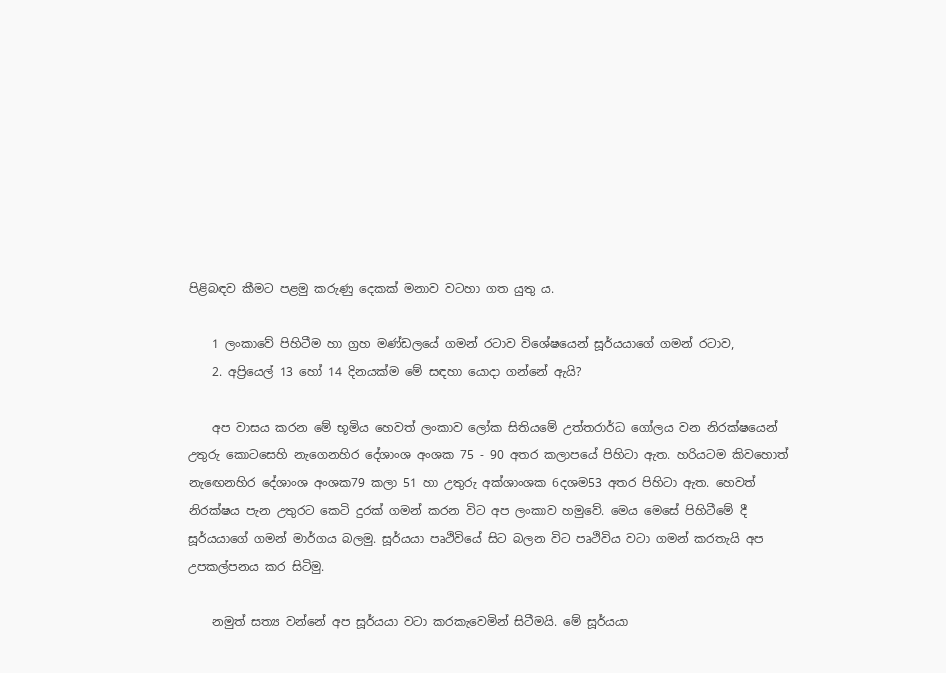පිළිබඳව කීමට පළමු කරුණු දෙකක් මනාව වටහා ගත යුතු ය.

    1 ලංකාවේ පිහිටීම හා ග්‍රහ මණ්ඩලයේ ගමන් රටාව විශේෂයෙන් සූර්යයාගේ ගමන් රටාව,
    2. අප්‍රියෙල් 13 හෝ 14 දිනයක්ම මේ සඳහා යොදා ගන්නේ ඇයි?

    අප වාසය කරන මේ භූමිය හෙවත් ලංකාව ලෝක සිතියමේ උත්තරාර්ධ ගෝලය වන නිරක්ෂයෙන් උතුරු කොටසෙහි නැගෙනහිර දේශාංශ අංශක 75 - 90 අතර කලාපයේ පිහිටා ඇත. හරියටම කිවහොත් නැඟෙනහිර දේශාංශ අංශක79 කලා 51 හා උතුරු අක්ශාංශක 6දශම53 අතර පිහිටා ඇත. හෙවත් නිරක්ෂය පැන උතුරට කෙටි දුරක් ගමන් කරන විට අප ලංකාව හමුවේ. මෙය මෙසේ පිහිටීමේ දී සූර්යයාගේ ගමන් මාර්ගය බලමු. සූර්යයා පෘථිවියේ සිට බලන විට පෘථිවිය වටා ගමන් කරතැයි අප උපකල්පනය කර සිටිමු.

    නමුත් සත්‍ය වන්නේ අප සූර්යයා වටා කරකැවෙමින් සිටීමයි. මේ සූර්යයා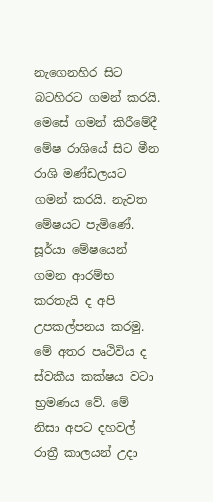නැගෙනහිර සිට බටහිරට ගමන් කරයි. මෙසේ ගමන් කිරීමේදී මේෂ රාශියේ සිට මීන රාශි මණ්ඩලයට ගමන් කරයි. නැවත මේෂයට පැමිණේ. සූර්යා මේෂයෙන් ගමන ආරම්භ කරතැයි ද අපි උපකල්පනය කරමු. මේ අතර පෘථිවිය ද ස්වකීය කක්ෂය වටා භ්‍රමණය වේ. මේ නිසා අපට දහවල් රාත්‍රී කාලයන් උදා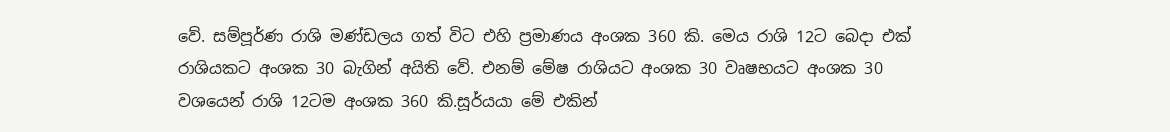වේ. සම්පූර්ණ රාශි මණ්ඩලය ගත් විට එහි ප්‍රමාණය අංශක 360 කි. මෙය රාශි 12ට බෙදා එක් රාශියකට අංශක 30 බැගින් අයිති වේ. එනම් මේෂ රාශියට අංශක 30 වෘෂභයට අංශක 30 වශයෙන් රාශි 12ටම අංශක 360 කි.සූර්යයා මේ එකින්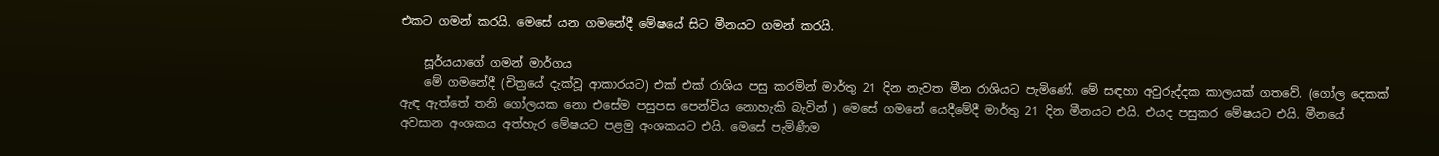එකට ගමන් කරයි. මෙසේ යන ගමනේදී මේෂයේ සිට මීනයට ගමන් කරයි.

    සූර්යයාගේ ගමන් මාර්ගය
    මේ ගමනේදී (චිත්‍ර‍යේ දැක්වූ ආකාරයට) එක් එක් රාශිය පසු කරමින් මාර්තු 21 දින නැවත මීන රාශියට පැමිණේ. මේ සඳහා අවුරුද්දක කාලයක් ගතවේ. (ගෝල දෙකක් ඇඳ ඇත්තේ තනි ගෝලයක නො එසේම පසුපස පෙන්විය නොහැකි බැවින් ) මෙසේ ගමනේ යෙදීමේදී මාර්තු 21 දින මීනයට එයි. එයද පසුකර මේෂයට එයි. මීනයේ අවසාන අංශකය අත්හැර මේෂයට පළමු අංශකයට එයි. මෙසේ පැමිණීම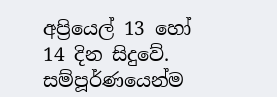අප්‍රියෙල් 13 හෝ 14 දින සිදුවේ. සම්පූර්ණයෙන්ම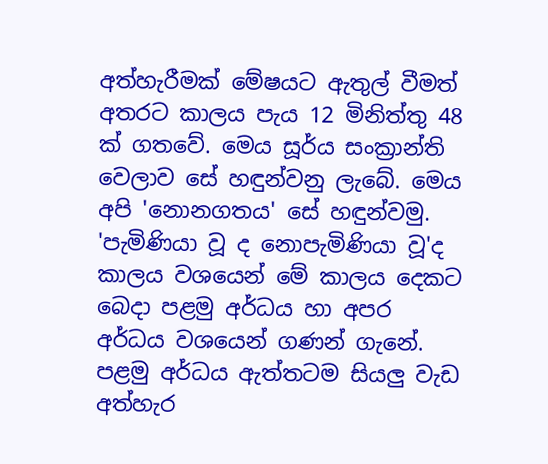අත්හැරීමක් මේෂයට ඇතුල් වීමත් අතරට කාලය පැය 12 මිනිත්තු 48 ක් ගතවේ. මෙය සූර්ය සංක්‍රාන්ති වෙලාව සේ හඳුන්වනු ලැබේ. මෙය අපි 'නොනගතය' සේ හඳුන්වමු. 'පැමිණියා වූ ද ‍නොපැමිණියා වූ'ද කාලය වශයෙන් මේ කාලය දෙකට බෙදා පළමු අර්ධය හා අපර අර්ධය වශයෙන් ගණන් ගැනේ. පළමු අර්ධය ඇත්තටම සියලු වැඩ අත්හැර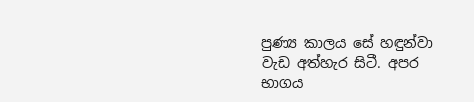පුණ්‍ය කාලය සේ හඳුන්වා වැඩ අත්හැර සිටී. අපර භාගය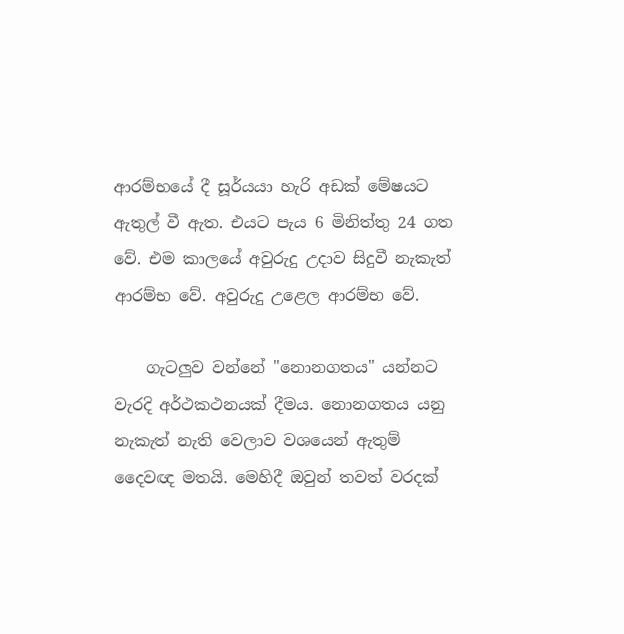ආරම්භයේ දී සූර්යයා හැරි අඩක් මේෂයට ඇතුල් වී ඇත. එයට පැය 6 මිනිත්තු 24 ගත වේ. එම කාලයේ අවුරුදු උදාව සිදුවී නැකැත් ආරම්භ වේ. අවුරුදු උළෙල ආරම්භ වේ.

    ගැටලුව වන්නේ "නොනගතය" යන්නට වැරදි අර්ථකථනයක් දීමය. නොනගතය යනු නැකැත් නැති වෙලාව වශයෙන් ඇතුම් දෛවඥ මතයි. මෙහිදී ඔවුන් තවත් වරදක්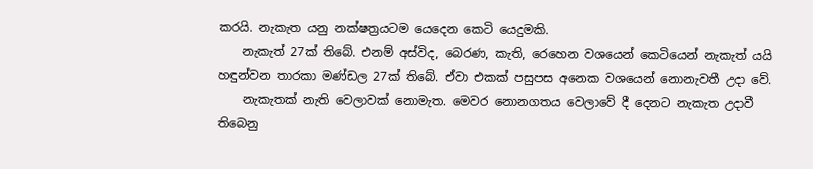කරයි. නැකැත යනු නක්ෂත්‍රයටම යෙදෙන කෙටි යෙදුමකි.
    නැකැත් 27ක් තිබේ. එනම් අස්විද, බෙරණ, කැති, රෙහෙන වශයෙන් කෙටියෙන් නැකැත් යයි හඳුන්වන තාරකා මණ්ඩල 27ක් තිබේ. ඒවා එකක් පසුපස අනෙක වශයෙන් ‍නොනැවතී උදා වේ.
    නැකැතක් නැති වෙලාවක් නොමැත. මෙවර නොනගතය වෙලාවේ දී දෙනට නැකැත උදාවී තිබෙනු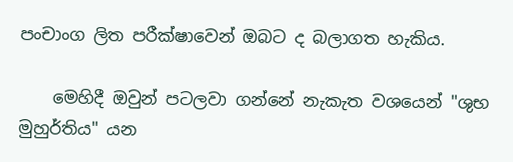පංචාංග ලිත පරීක්ෂාවෙන් ඔබට ද බලාගත හැකිය.

    මෙහිදී ඔවුන් පටලවා ගන්නේ නැකැත වශයෙන් "ශුභ මුහුර්තිය" යන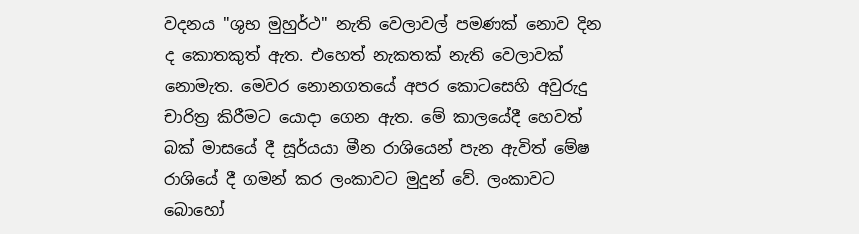වදනය "ශුභ මුහුර්ථ" නැති වෙලාවල් පමණක් නොව දින ද කොතකුත් ඇත. එහෙත් නැකතක් නැති වෙලාවක් නොමැත. මෙවර නොනගතයේ අපර කොටසෙහි අවුරුදු චාරිත්‍ර කිරීමට යොදා ගෙන ඇත. මේ කාලයේදී හෙවත් බක් මාසයේ දී සූර්යයා මීන රාශි‍යෙන් පැන ඇවිත් මේෂ රාශියේ දී ගමන් කර ලංකාවට මුදුන් වේ. ලංකාවට බො‍හෝ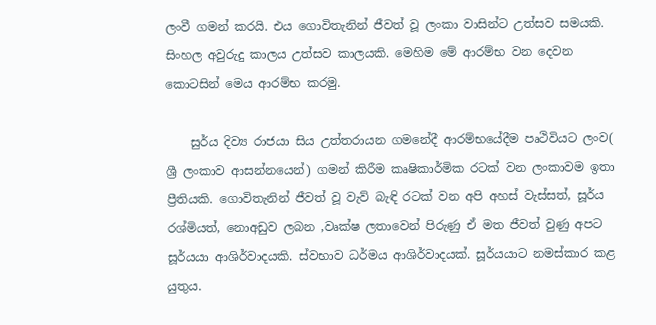ලංවී ගමන් කරයි. එය ගොවිතැනින් ජීවත් වූ ලංකා වාසින්ට උත්සව සමයකි. සිංහල අවුරුදු කාලය උත්සව කාලයකි. මෙහිම මේ ආරම්භ වන දෙවන කොටසින් මෙය ආරම්භ කරමු.

    සුර්ය දිව්‍ය රාජයා සිය උත්තරායන ගමනේදී ආරම්භයේදීම පෘථිවියට ලංව( ශ්‍රී ලංකාව ආසන්නයෙන්) ගමන් කිරීම කෘෂිකාර්මික රටක් වන ලංකාවම ඉතා ප්‍රීතියකි. ගොවිතැනින් ජීවත් වූ වැව් බැඳි රටක් වන අපි අහස් වැස්සත්, සූර්ය රශ්මියත්, නොඅඩුව ලබන ,වෘක්ෂ ලතාවෙන් පිරුණු ඒ මත ජීවත් වුණු අපට සූර්යයා ආශිර්වාදයකි. ස්වභාව ධර්මය ආශිර්වාදයක්. සූර්යයාට නමස්කාර කළ යුතුය.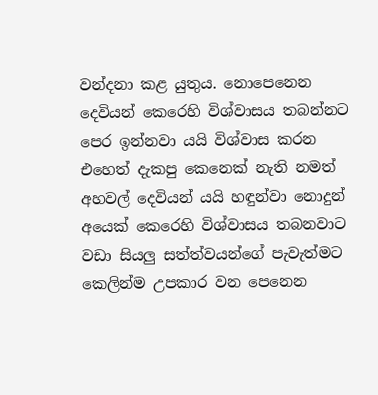වන්දනා කළ යුතුය. නොපෙනෙන දෙවියන් කෙරෙහි විශ්වාසය තබන්නට පෙර ඉන්නවා යයි විශ්වාස කරන එහෙත් දැකපු කෙනෙක් නැති නමත් අහවල් දෙවියන් යයි හඳුන්වා නොදුන් අයෙක් කෙරෙහි විශ්වාසය තබනවාට වඩා සියලු සත්ත්වයන්ගේ පැවැත්මට කෙලින්ම‍ උපකාර වන පෙනෙන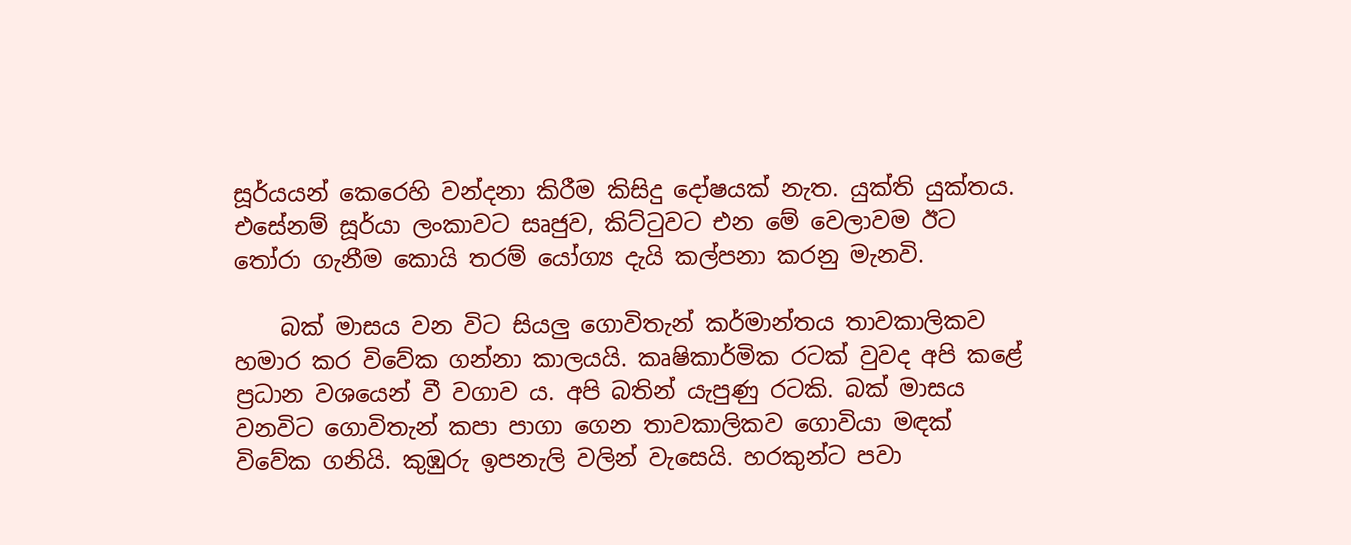සූර්යයන් කෙරෙහි වන්දනා කිරීම කිසිදු දෝෂයක් නැත. යුක්ති යුක්තය. එසේනම් සූර්යා ලංකාවට සෘජුව, කිට්ටුවට එන මේ වෙලාවම ඊට තෝරා ගැනීම කොයි තරම් යෝග්‍ය දැයි කල්පනා කරනු මැනවි.

    බක් මාසය වන විට සියලු ගොවිතැන් කර්මාන්තය තාවකාලිකව හමාර කර විවේක ගන්නා කාලයයි. කෘෂිකාර්මික රටක් වුවද අපි කළේ ප්‍රධාන වශයෙන් වී වගාව ය. අපි බතින් යැපුණු රටකි. බක් මාසය වනවිට ගොවිතැන් කපා පාගා ගෙන තාවකාලිකව ගොවියා මඳක් විවේක ගනියි. කුඹුරු ඉපනැලි වලින් වැසෙයි. හරකුන්ට පවා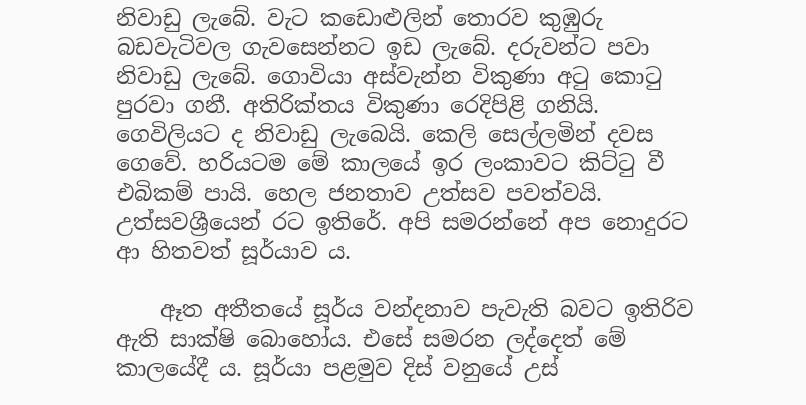නිවාඩු ලැබේ. වැට කඩොළුලින් ‍තොරව කුඹුරු බඩවැටිවල ගැවසෙන්නට ඉඩ ලැබේ. දරුවන්ට පවා නිවාඩු ලැබේ. ගොවියා අස්වැන්න විකුණා අටු කොටු පුරවා ගනී. අතිරික්තය විකුණා රෙදිපිළි ගනියි. ගෙවිලියට ද නිවාඩු ලැබෙයි. කෙලි සෙල්ලමින් දවස ගෙවේ. හරියටම මේ කාලයේ ඉර ලංකාවට කිට්ටු වී එබිකම් පායි. හෙල ජනතාව උත්සව පවත්වයි. උත්සවශ්‍රීයෙන් රට ඉතිරේ. අපි සමරන්නේ අප නොදුරට ආ හිතවත් සූර්යාව ය.

    ඈත අතීතයේ සූර්ය වන්දනාව පැවැති බවට ඉතිරිව ඇති සාක්ෂි බොහෝය. එසේ සමරන ලද්දෙත් මේ කාලයේදී ය. සූර්යා පළමුව දිස් වනුයේ උස්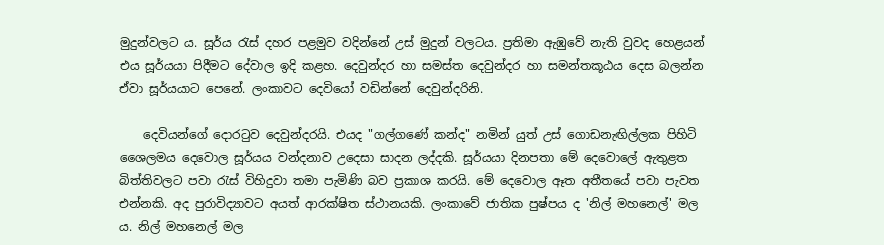මුදුන්වලට ය. සූර්ය රැස් දහර පළමුව වදින්නේ උස් මුදුන් වලටය. ප්‍රතිමා ඇඹුවේ නැති වුවද හෙළයන් එය සූර්යයා පිදීමට දේවාල ඉදි කළහ. දෙවුන්දර හා සමස්ත දෙවුන්දර හා සමන්තකූඨය දෙස බලන්න ඒවා සූර්යයාට පෙනේ. ලංකාවට දෙවියෝ වඩින්නේ දෙවුන්දරිනි.

    දෙවියන්ගේ දොරටුව දෙවුන්දරයි. එයද "ගල්ගණේ කන්ද" නමින් යුත් උස් ගොඩනැඟිල්ලක පිහිටි ශෛලමය දෙවොල සූර්යය වන්දනාව උදෙසා සාදන ලද්දකි. සූර්යයා දිනපතා මේ දෙවොලේ ඇතුළත බිත්තිවලට පවා රැස් විහිදුවා තමා පැමිණි බව ප්‍රකාශ කරයි. මේ දෙ‍වොල ඈත අතීතයේ පවා පැවත එන්නකි. අද පුරාවිද්‍යාවට අයත් ආරක්ෂිත ස්ථානයකි. ලංකාවේ ජාතික පුෂ්පය ද 'නිල් මහනෙල්' මල ය. නිල් මහනෙල් මල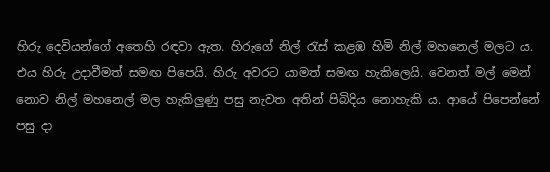හිරු දෙවියන්ගේ අතෙහි රඳවා ඇත. හිරුගේ නිල් රැස් කළඹ හිමි නිල් මහනෙල් මලට ය. එය හිරු උදාවීමත් සමඟ පිපෙයි. හිරු අවරට යාමත් සමඟ හැකිලෙයි. වෙනත් මල් මෙන් නොව නිල් මහනෙල් මල හැකිලුණු පසු නැවත අතින් පිබිදිය නොහැකි ය. ආයේ පිපෙන්නේ පසු දා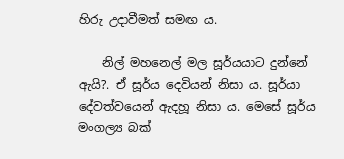හිරු උදාවීමත් සමඟ ය.

    නිල් මහනෙල් මල සූර්යයාට දුන්නේ ඇයි?. ඒ සූර්ය දෙවියන් නිසා ය. සූර්යා දේවත්වයෙන් ඇදහූ නිසා ය. මෙසේ සූර්ය මංගල්‍ය බක්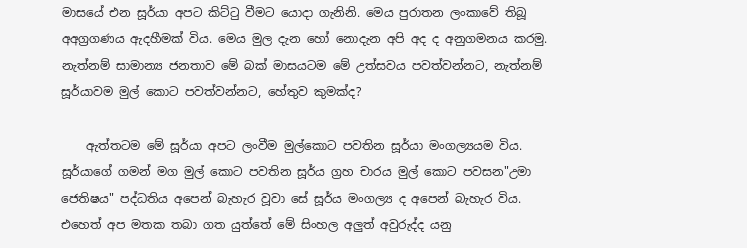මාසයේ එන සූර්යා අපට කිට්ටු වීමට යොදා ගැනිනි. මෙය පුරාතන ලංකාවේ තිබූ අඅග්‍රගණ‍ය ඇදහීමක් විය. මෙය මුල දැන හෝ නොදැන අපි අද ද අනුගමනය කරමු. නැත්නම් සාමාන්‍ය ජනතාව මේ බක් මාසයටම මේ උත්සවය පවත්වන්නට, නැත්නම් සූර්යාවම මුල් කොට පවත්වන්නට, හේතුව කුමක්ද?

    ඇත්තටම මේ සූර්යා අපට ලංවීම මුල්කොට පවතින සූර්යා මංගල්‍යයම විය. සූර්යාගේ ගමන් මග මුල් කොට පවතින සූර්ය ග්‍රහ චාරය මුල් කොට පවසන"උමා ජෙතිෂය" පද්ධතිය අපෙන් බැහැර වූවා සේ සූර්ය මංගල්‍ය ද අපෙන් බැහැර විය. එහෙත් අප මතක තබා ගත යුත්තේ මේ සිංහල අලුත් අවුරුද්ද යනු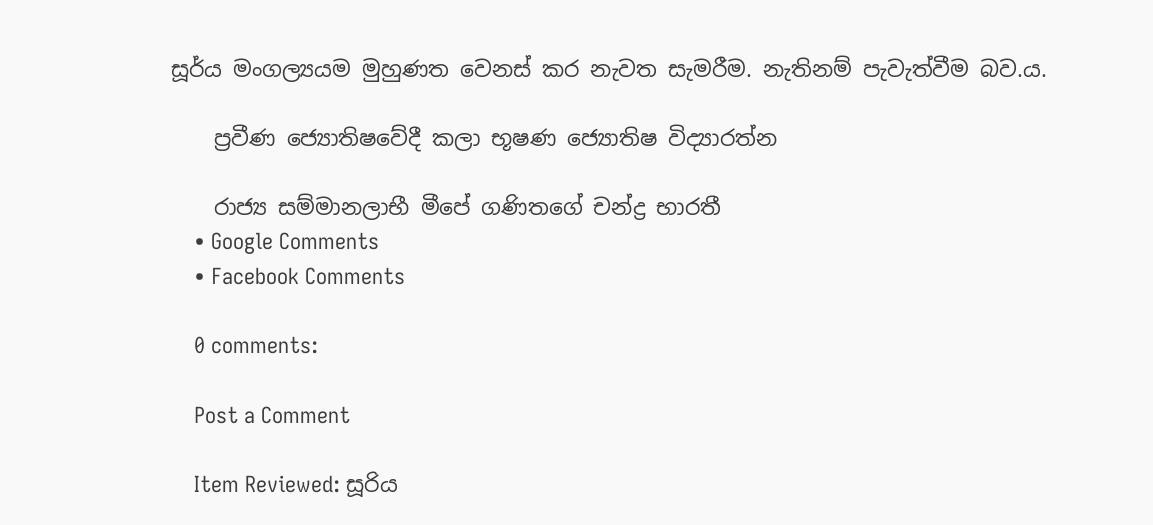සූර්ය මංගල්‍යයම මුහුණත වෙනස් කර නැවත සැමරීම. නැතිනම් පැවැත්වීම බව.ය.

    ප්‍රවීණ ජ්‍යොතිෂවේදී කලා භූෂණ ජ්‍යොතිෂ විද්‍යාරත්න

    රාජ්‍ය සම්මානලාභී මීපේ ගණිතගේ චන්ද්‍ර භාරතී
    • Google Comments
    • Facebook Comments

    0 comments:

    Post a Comment

    Item Reviewed: සූරිය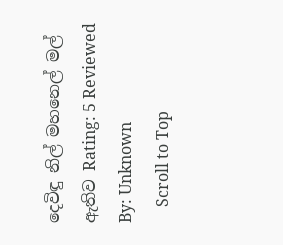දෙවිඳු නිල් මහනෙල් මල් ඇතිව Rating: 5 Reviewed By: Unknown
    Scroll to Top